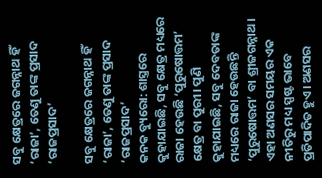ସବୁ କ୍ଷେତ୍ରରେ ଜଗନ୍ନାଥ ହିଁ ‘ରାଜା’, ତେଣୁ ତାଙ୍କ ପ୍ରସାଦ ‘ରାଜପ୍ରସାଦ’

ସବୁ କ୍ଷେତ୍ରରେ ଜଗନ୍ନାଥ ହିଁ ‘ରାଜା’, ତେଣୁ ତାଙ୍କ ପ୍ରସାଦ ‘ରାଜପ୍ରସାଦ’
କନକ ବ୍ୟୁରୋ: ଶାସ୍ତ୍ରରେ କୁହାଯାଇଛି, ସବୁ କ୍ଷେତ୍ର ମଧ୍ୟରେ ରାଜା ହେଉଛି ‘ପୁରୁଷୋତ୍ତମ’ କ୍ଷେତ୍ର ବା ପୁରୀ। ପୁଣି କୁହାଯାଇଛି, ସବୁ ଦେବତାଙ୍କ ମଧ୍ୟରେ ରାଜା ହେଉଛନ୍ତି ‘ପୁରୁଷୋତ୍ତମ’ ବା ଶ୍ରୀଜଗନ୍ନାଥ। ଏହା ଅଣସର ସମୟର ଏକ ନୀତିରୁ ମଧ୍ୟ ସ୍ପଷ୍ଟ ଭାବେ ପ୍ରତିପାଦିତ ହୁଏ। ଅଣସର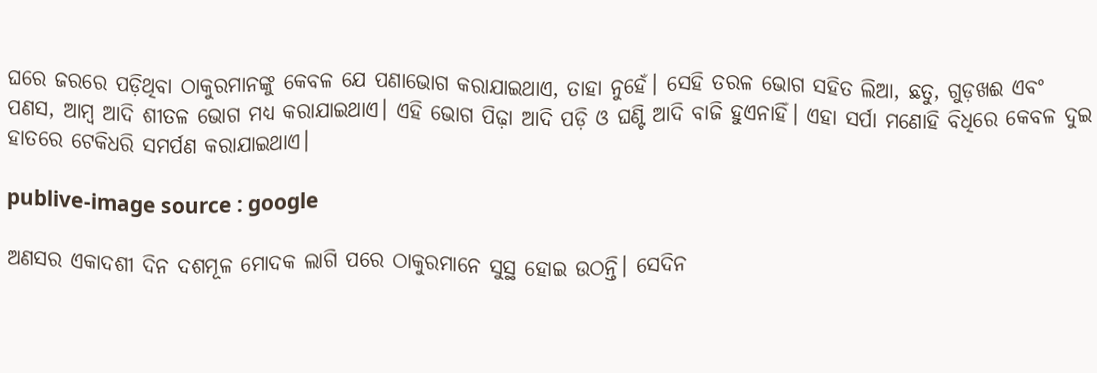ଘରେ ଜରରେ ପଡ଼ିଥିବା ଠାକୁରମାନଙ୍କୁ କେବଳ ଯେ ପଣାଭୋଗ କରାଯାଇଥାଏ, ତାହା ନୁହେଁ। ସେହି ତରଳ ଭୋଗ ସହିତ ଲିଆ, ଛତୁ, ଗୁଡ଼ଖଈ ଏବଂ ପଣସ, ଆମ୍ବ ଆଦି ଶୀତଳ ଭୋଗ ମଧ୍ୟ କରାଯାଇଥାଏ। ଏହି ଭୋଗ ପିଢ଼ା ଆଦି ପଡ଼ି ଓ ଘଣ୍ଟି ଆଦି ବାଜି ହୁଏନାହିଁ। ଏହା ସର୍ପା ମଣୋହି ବିଧିରେ କେବଳ ଦୁଇ ହାତରେ ଟେକିଧରି ସମର୍ପଣ କରାଯାଇଥାଏ।

publive-image source : google

ଅଣସର ଏକାଦଶୀ ଦିନ ଦଶମୂଳ ମୋଦକ ଲାଗି ପରେ ଠାକୁରମାନେ ସୁସ୍ଥ ହୋଇ ଉଠନ୍ତି। ସେଦିନ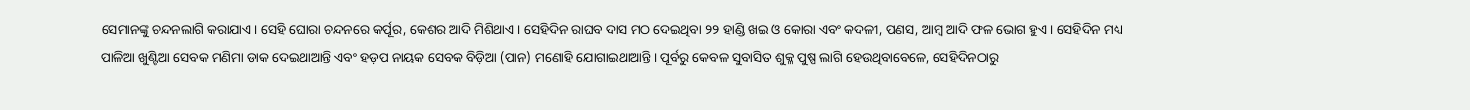ସେମାନଙ୍କୁ ଚନ୍ଦନଲାଗି କରାଯାଏ। ସେହି ଘୋରା ଚନ୍ଦନରେ କର୍ପୂର, କେଶର ଆଦି ମିଶିଥାଏ। ସେହିଦିନ ରାଘବ ଦାସ ମଠ ଦେଇଥିବା ୨୨ ହାଣ୍ଡି ଖଇ ଓ କୋରା ଏବଂ କଦଳୀ, ପଣସ, ଆମ୍ବ ଆଦି ଫଳ ଭୋଗ ହୁଏ। ସେହିଦିନ ମଧ୍ୟ ପାଳିଆ ଖୁଣ୍ଟିଆ ସେବକ ମଣିମା ଡାକ ଦେଇଥାଆନ୍ତି ଏବଂ ହଡ଼ପ ନାୟକ ସେବକ ବିଡ଼ିଆ (ପାନ) ମଣୋହି ଯୋଗାଇଥାଆନ୍ତି। ପୂର୍ବରୁ କେବଳ ସୁବାସିତ ଶୁକ୍ଳ ପୁଷ୍ପ ଲାଗି ହେଉଥିବାବେଳେ, ସେହିଦିନଠାରୁ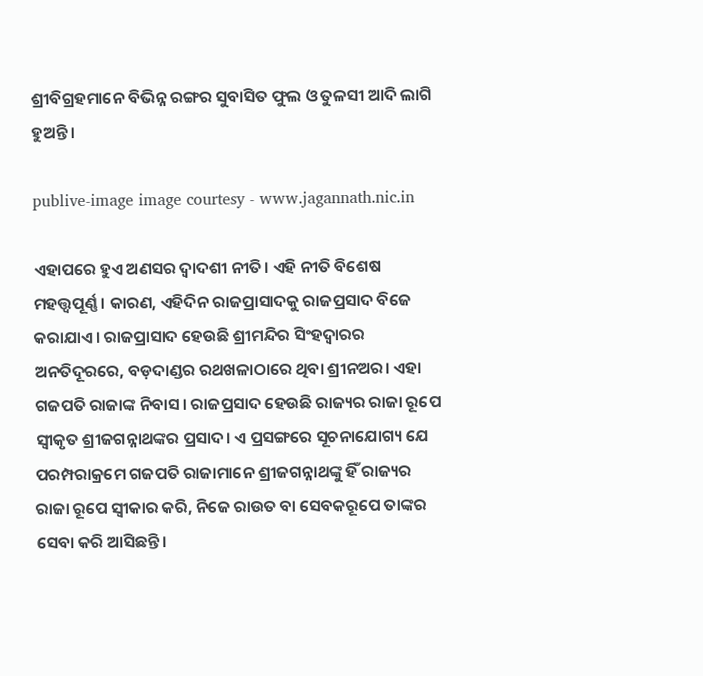ଶ୍ରୀବିଗ୍ରହମାନେ ବିଭିନ୍ନ ରଙ୍ଗର ସୁବାସିତ ଫୁଲ ଓ ତୁଳସୀ ଆଦି ଲାଗି ହୁଅନ୍ତି।

publive-image image courtesy - www.jagannath.nic.in

ଏହାପରେ ହୁଏ ଅଣସର ଦ୍ୱାଦଶୀ ନୀତି। ଏହି ନୀତି ବିଶେଷ ମହତ୍ତ୍ବପୂର୍ଣ୍ଣ । କାରଣ, ଏହିଦିନ ରାଜପ୍ରାସାଦକୁ ରାଜପ୍ରସାଦ ବିଜେ କରାଯାଏ। ରାଜପ୍ରାସାଦ ହେଉଛି ଶ୍ରୀମନ୍ଦିର ସିଂହଦ୍ୱାରର ଅନତିଦୂରରେ, ବଡ଼ଦାଣ୍ଡର ରଥଖଳାଠାରେ ଥିବା ଶ୍ରୀନଅର। ଏହା ଗଜପତି ରାଜାଙ୍କ ନିବାସ। ରାଜପ୍ରସାଦ ହେଉଛି ରାଜ୍ୟର ରାଜା ରୂପେ ସ୍ୱୀକୃତ ଶ୍ରୀଜଗନ୍ନାଥଙ୍କର ପ୍ରସାଦ। ଏ ପ୍ରସଙ୍ଗରେ ସୂଚନାଯୋଗ୍ୟ ଯେ ପରମ୍ପରାକ୍ରମେ ଗଜପତି ରାଜାମାନେ ଶ୍ରୀଜଗନ୍ନାଥଙ୍କୁ ହିଁ ରାଜ୍ୟର ରାଜା ରୂପେ ସ୍ୱୀକାର କରି, ନିଜେ ରାଉତ ବା ସେବକରୂପେ ତାଙ୍କର ସେବା କରି ଆସିଛନ୍ତି।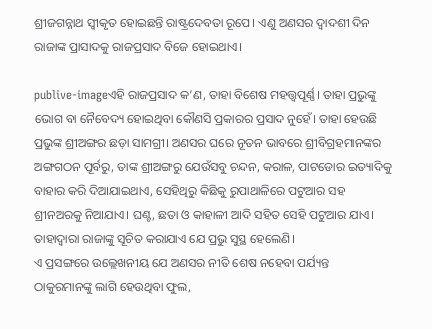ଶ୍ରୀଜଗନ୍ନାଥ ସ୍ୱୀକୃତ ହୋଇଛନ୍ତି ରାଷ୍ଟ୍ରଦେବତା ରୂପେ। ଏଣୁ ଅଣସର ଦ୍ୱାଦଶୀ ଦିନ ରାଜାଙ୍କ ପ୍ରାସାଦକୁ ରାଜପ୍ରସାଦ ବିଜେ ହୋଇଥାଏ।

publive-imageଏହି ରାଜପ୍ରସାଦ କ’ଣ, ତାହା ବିଶେଷ ମହତ୍ତ୍ବପୂର୍ଣ୍ଣ। ତାହା ପ୍ରଭୁଙ୍କୁ ଭୋଗ ବା ନୈବେଦ୍ୟ ହୋଇଥିବା କୌଣସି ପ୍ରକାରର ପ୍ରସାଦ ନୁହେଁ। ତାହା ହେଉଛି ପ୍ରଭୁଙ୍କ ଶ୍ରୀଅଙ୍ଗର ଛଡ଼ା ସାମଗ୍ରୀ। ଅଣସର ଘରେ ନୂତନ ଭାବରେ ଶ୍ରୀବିଗ୍ରହମାନଙ୍କର ଅଙ୍ଗଗଠନ ପୂର୍ବରୁ, ତାଙ୍କ ଶ୍ରୀଅଙ୍ଗରୁ ଯେଉଁସବୁ ଚନ୍ଦନ, କରାଳ, ପାଟଡୋର ଇତ୍ୟାଦିକୁ ବାହାର କରି ଦିଆଯାଇଥାଏ, ସେହିଥିରୁ କିଛିକୁ ରୁପାଥାଳିରେ ପଟୁଆର ସହ ଶ୍ରୀନଅରକୁ ନିଆଯାଏ। ଘଣ୍ଟ, ଛତା ଓ କାହାଳୀ ଆଦି ସହିତ ସେହି ପଟୁଆର ଯାଏ। ତାହାଦ୍ୱାରା ରାଜାଙ୍କୁ ସୂଚିତ କରାଯାଏ ଯେ ପ୍ରଭୁ ସୁସ୍ଥ ହେଲେଣି।
ଏ ପ୍ରସଙ୍ଗରେ ଉଲ୍ଲେଖନୀୟ ଯେ ଅଣସର ନୀତି ଶେଷ ନହେବା ପର୍ଯ୍ୟନ୍ତ  ଠାକୁରମାନଙ୍କୁ ଲାଗି ହେଉଥିବା ଫୁଲ,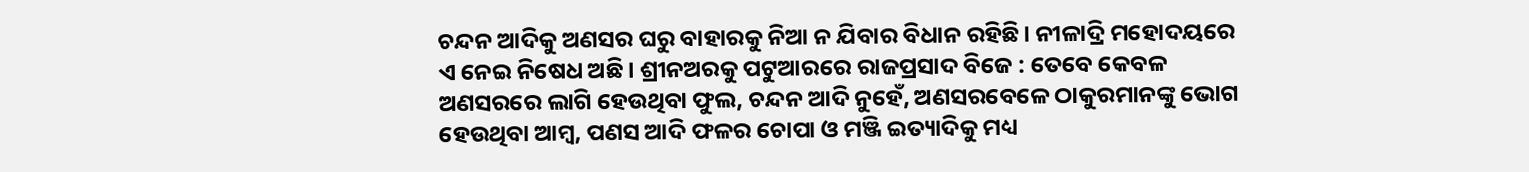ଚନ୍ଦନ ଆଦିକୁ ଅଣସର ଘରୁ ବାହାରକୁ ନିଆ ନ ଯିବାର ବିଧାନ ରହିଛି। ନୀଳାଦ୍ରି ମହୋଦୟରେ ଏ ନେଇ ନିଷେଧ ଅଛି। ଶ୍ରୀନଅରକୁ ପଟୁଆରରେ ରାଜପ୍ରସାଦ ବିଜେ : ତେବେ କେବଳ ଅଣସରରେ ଲାଗି ହେଉଥିବା ଫୁଲ, ଚନ୍ଦନ ଆଦି ନୁହେଁ, ଅଣସରବେଳେ ଠାକୁରମାନଙ୍କୁ ଭୋଗ ହେଉଥିବା ଆମ୍ବ, ପଣସ ଆଦି ଫଳର ଚୋପା ଓ ମଞ୍ଜି ଇତ୍ୟାଦିକୁ ମଧ୍ୟ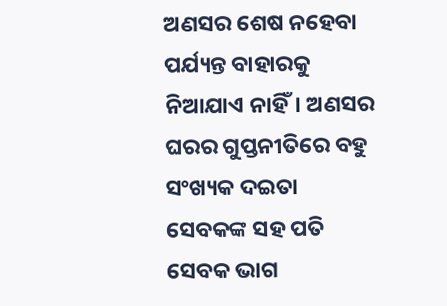ଅଣସର ଶେଷ ନହେବା ପର୍ଯ୍ୟନ୍ତ ବାହାରକୁ ନିଆଯାଏ ନାହିଁ। ଅଣସର ଘରର ଗୁପ୍ତନୀତିରେ ବହୁ ସଂଖ୍ୟକ ଦଇତା ସେବକଙ୍କ ସହ ପତି ସେବକ ଭାଗ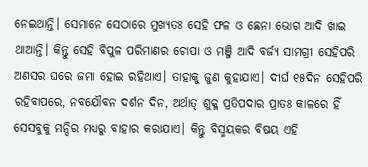ନେଇଥାନ୍ତି। ସେମାନେ ସେଠାରେ ମୁଖ୍ୟତଃ ସେହି ଫଳ ଓ ଛେନା ଭୋଗ ଆଦି ଖାଇ ଥାଆନ୍ତି। କିନ୍ତୁ ସେହି ବିପୁଳ ପରିମାଣର ଚୋପା ଓ ମଞ୍ଜି ଆଦି ବର୍ଜ୍ୟ ସାମଗ୍ରୀ ସେହିପରି ଅଣସର ଘରେ ଜମା ହୋଇ ରହିଥାଏ। ତାହାକୁ ଜୁଣ କୁହାଯାଏ। ଦୀର୍ଘ ୧୫ଦିନ ସେହିପରି ରହିବାପରେ, ନବଯୌବନ ଦର୍ଶନ ଦିନ, ଅର୍ଥାତ୍ ଶୁକ୍ଳ ପ୍ରତିପଦାର ପ୍ରାତଃ କାଳରେ ହିଁ ସେସବୁକୁ ମନ୍ଦିର ମଧ୍ୟରୁ ବାହାର କରାଯାଏ। କିନ୍ତୁ ବିସ୍ମୟକର ବିଷୟ ଏହି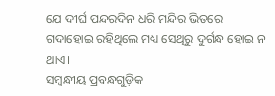ଯେ ଦୀର୍ଘ ପନ୍ଦରଦିନ ଧରି ମନ୍ଦିର ଭିତରେ ଗଦାହୋଇ ରହିଥିଲେ ମଧ୍ୟ ସେଥିରୁ ଦୁର୍ଗନ୍ଧ ହୋଇ ନ ଥାଏ।
ସମ୍ବନ୍ଧୀୟ ପ୍ରବନ୍ଧଗୁଡ଼ିକ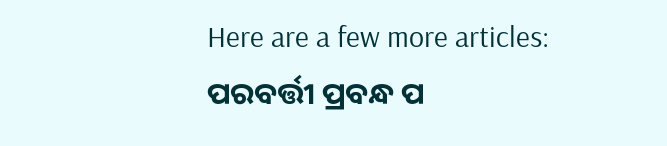Here are a few more articles:
ପରବର୍ତ୍ତୀ ପ୍ରବନ୍ଧ ପ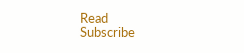Read
Subscribe